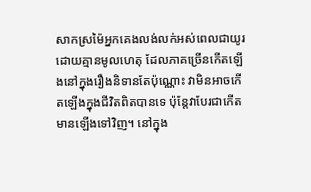សាកស្រម៉ៃអ្នកគេងលង់លក់អស់ពេលជាយូរដោយគ្មានមូលហេតុ ដែលភាគច្រើនកើតឡើងនៅក្នុងរឿងនិទានតែប៉ុណ្ណោះ វាមិនអាចកើតឡើងក្នុងជីវិតពិតបានទេ ប៉ុន្តែវាបែរជាកើតមានឡើងទៅវិញ។ នៅក្នុង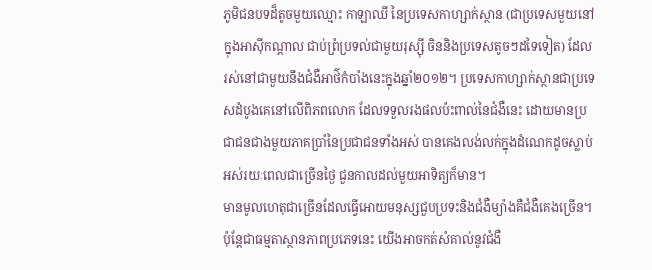ភូមិជនបទដ៏តូចមួយឈ្មោះ កាឡាឈី នៃប្រទេសកាហ្សាក់ស្ថាន (ជាប្រទេសមួយនៅក្នុងអាស៊ីកណ្តាល ជាប់ព្រំប្រទល់ជាមួយរុស្សុី ចិននិងប្រទេសតូចៗដទៃទៀត) ដែលរស់នៅជាមួយនឹងជំងឺអាថ៌កំបាំងនេះក្នុងឆ្នាំ២០១២។ ប្រទេសកាហ្សាក់ស្ថានជាប្រទេសដំបូងគេនៅលើពិភពលោក ដែលទទួលរងផលប៉ះពាល់នៃជំងឺនេះ ដោយមានប្រជាជនជាងមួយភាគប្រាំនៃប្រជាជនទាំងអស់ បានគេងលង់លក់ក្នុងដំណេកដូចស្លាប់ អស់រយៈពេលជាច្រើនថ្ងៃ ជួនកាលដល់មួយអាទិត្យក៏មាន។
មានមូលហេតុជាច្រើនដែលធ្វើអោយមនុស្សជួបប្រទះនិងជំងឺម្យ៉ាងគឺជំងឺគេងច្រើន។ ប៉ុន្តែជាធម្មតាស្ថានភាពប្រភេទនេះ យើងអាចកត់សំគាល់នូវជំងឺ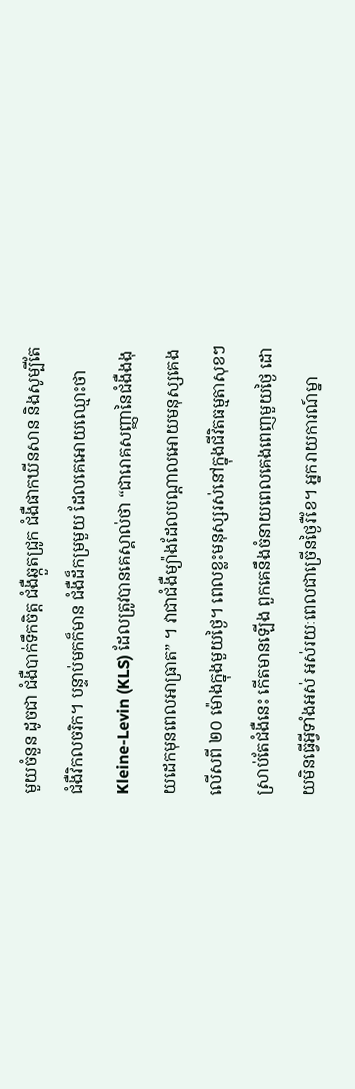មួយចំនួន ដូចជា ជំងឺបាក់ទឹកចិត្ត ជំងឺឆ្កួតជ្រូក ជំងឺផាកឃីនសាន និងសូម្បីតែជំងឺវិកលចរិក។ បន្ទាប់មកក៏មាន ជំងឺដ៏កម្រមួយ ដែលគេអោយឈ្មោះថា Kleine-Levin (KLS) ដែលត្រូវបានគេស្គាល់ថា “ជារោគសញ្ញានៃជំងឺងងុយដេកមុនពេលអាធ្រាត” ។ វាជាជំងឺម្យ៉ាងដែលបណ្តាលអោយមនុស្សគេង លើសពី ២០ ម៉ោងក្នុងមួយថ្ងៃ។ ពេលខ្លះមនុស្សរស់នៅក្នុងជីវិតធម្មតាសុខៗ ស្រាប់តែជំងឺនេះ កើតមានឡើង ពួកគេនឹងចំនាយពេលគេងពេញមួយថ្ងៃ ដោយមិនធ្វើអ្វីទាំងអស់ អស់រយៈពេលជាច្រើនថ្ងៃរឺខែ។ អ្នករាយការណ៍ម្នា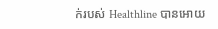ក់របស់ Healthline បានអោយ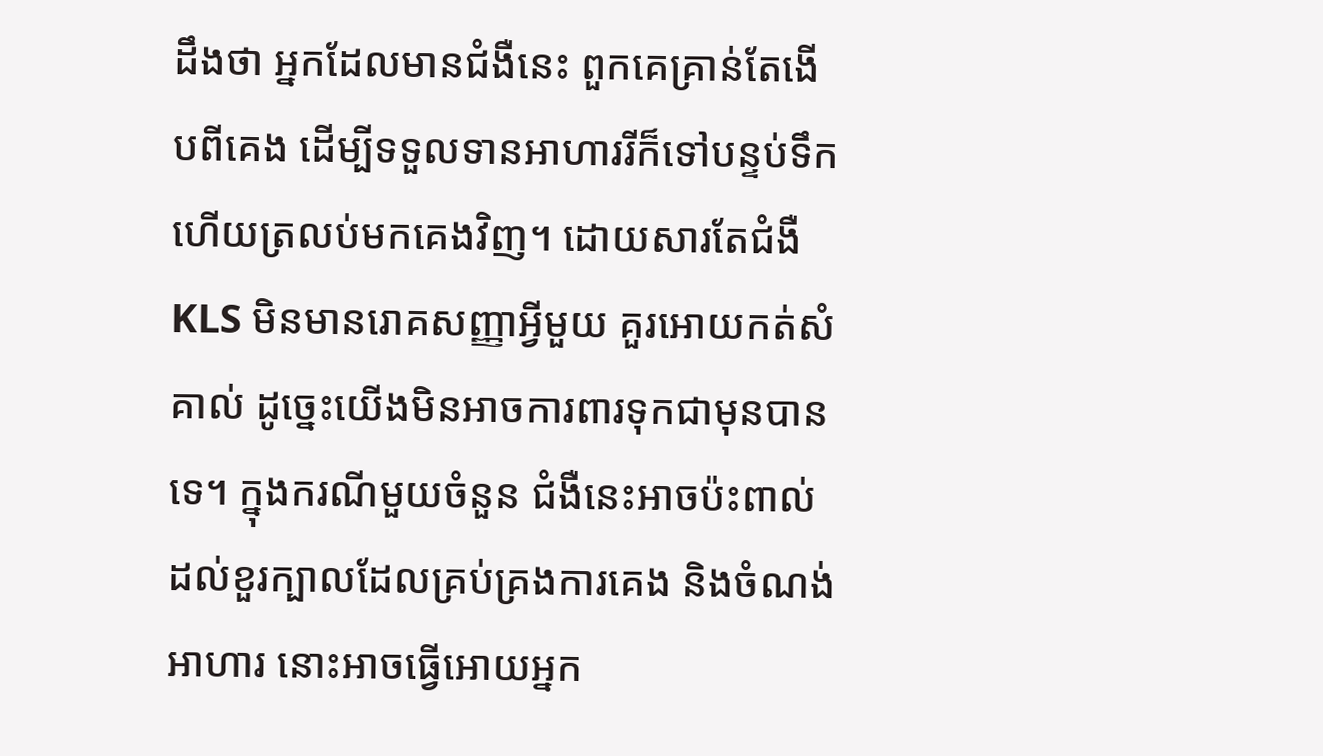ដឹងថា អ្នកដែលមានជំងឺនេះ ពួកគេគ្រាន់តែងើបពីគេង ដើម្បីទទួលទានអាហាររីក៏ទៅបន្ទប់ទឹក ហើយត្រលប់មកគេងវិញ។ ដោយសារតែជំងឺ KLS មិនមានរោគសញ្ញាអ្វីមួយ គួរអោយកត់សំគាល់ ដូច្នេះយើងមិនអាចការពារទុកជាមុនបានទេ។ ក្នុងករណីមួយចំនួន ជំងឺនេះអាចប៉ះពាល់ដល់ខួរក្បាលដែលគ្រប់គ្រងការគេង និងចំណង់អាហារ នោះអាចធ្វើអោយអ្នក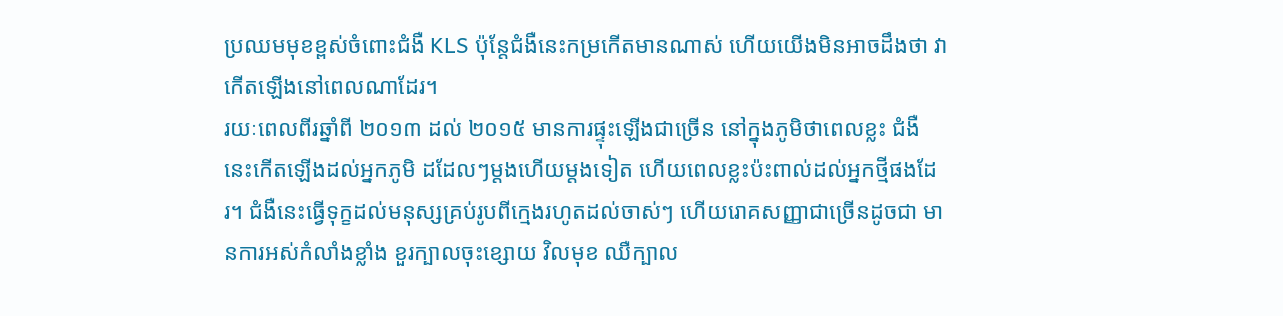ប្រឈមមុខខ្ពស់ចំពោះជំងឺ KLS ប៉ុន្តែជំងឺនេះកម្រកើតមានណាស់ ហើយយើងមិនអាចដឹងថា វាកើតឡើងនៅពេលណាដែរ។
រយៈពេលពីរឆ្នាំពី ២០១៣ ដល់ ២០១៥ មានការផ្ទុះឡើងជាច្រើន នៅក្នុងភូមិថាពេលខ្លះ ជំងឺនេះកើតឡើងដល់អ្នកភូមិ ដដែលៗម្តងហើយម្តងទៀត ហើយពេលខ្លះប៉ះពាល់ដល់អ្នកថ្មីផងដែរ។ ជំងឺនេះធ្វើទុក្ខដល់មនុស្សគ្រប់រូបពីក្មេងរហូតដល់ចាស់ៗ ហើយរោគសញ្ញាជាច្រើនដូចជា មានការអស់កំលាំងខ្លាំង ខួរក្បាលចុះខ្សោយ វិលមុខ ឈឺក្បាល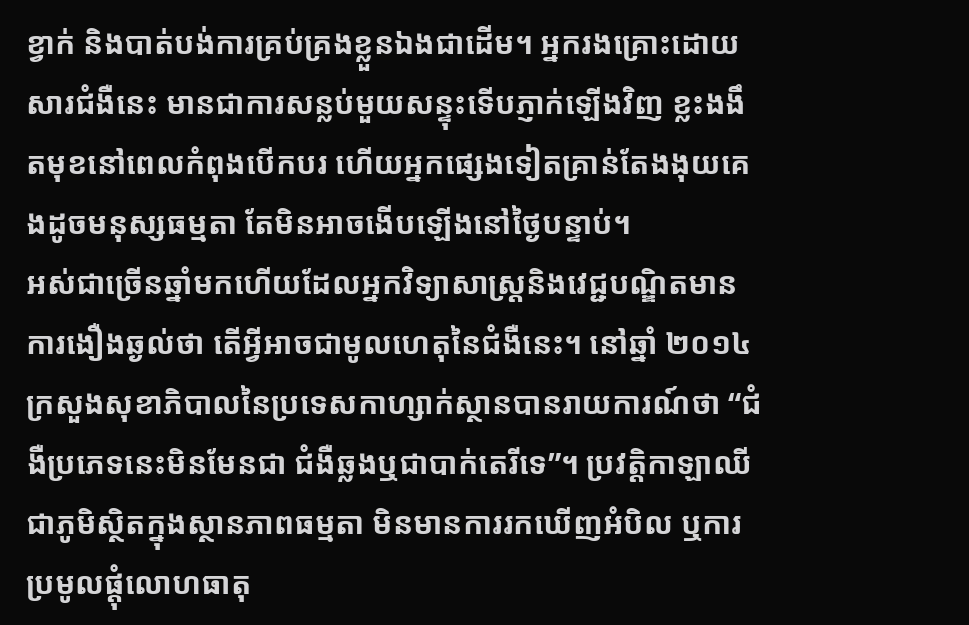ខ្វាក់ និងបាត់បង់ការគ្រប់គ្រងខ្លួនឯងជាដើម។ អ្នករងគ្រោះដោយសារជំងឺនេះ មានជាការសន្លប់មួយសន្ទុះទើបភ្ញាក់ឡើងវិញ ខ្លះងងឹតមុខនៅពេលកំពុងបើកបរ ហើយអ្នកផ្សេងទៀតគ្រាន់តែងងុយគេងដូចមនុស្សធម្មតា តែមិនអាចងើបឡើងនៅថ្ងៃបន្ទាប់។
អស់ជាច្រើនឆ្នាំមកហើយដែលអ្នកវិទ្យាសាស្ត្រនិងវេជ្ជបណ្ឌិតមានការងឿងឆ្ងល់ថា តើអ្វីអាចជាមូលហេតុនៃជំងឺនេះ។ នៅឆ្នាំ ២០១៤ ក្រសួងសុខាភិបាលនៃប្រទេសកាហ្សាក់ស្ថានបានរាយការណ៍ថា “ជំងឺប្រភេទនេះមិនមែនជា ជំងឺឆ្លងឬជាបាក់តេរីទេ”។ ប្រវត្តិកាឡាឈីជាភូមិស្ថិតក្នុងស្ថានភាពធម្មតា មិនមានការរកឃើញអំបិល ឬការប្រមូលផ្តុំលោហធាតុ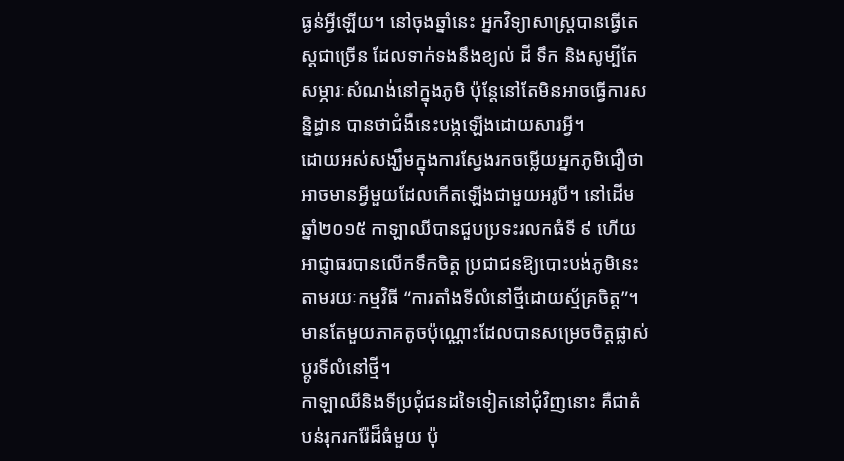ធ្ងន់អ្វីឡើយ។ នៅចុងឆ្នាំនេះ អ្នកវិទ្យាសាស្ត្របានធ្វើតេស្តជាច្រើន ដែលទាក់ទងនឹងខ្យល់ ដី ទឹក និងសូម្បីតែសម្ភារៈសំណង់នៅក្នុងភូមិ ប៉ុន្តែនៅតែមិនអាចធ្វើការសន្និដ្ធាន បានថាជំងឺនេះបង្កឡើងដោយសារអ្វី។
ដោយអស់សង្ឃឹមក្នុងការស្វែងរកចម្លើយអ្នកភូមិជឿថាអាចមានអ្វីមួយដែលកើតឡើងជាមួយអរូបី។ នៅដើមឆ្នាំ២០១៥ កាឡាឈីបានជួបប្រទះរលកធំទី ៩ ហើយអាជ្ញាធរបានលើកទឹកចិត្ត ប្រជាជនឱ្យបោះបង់ភូមិនេះតាមរយៈកម្មវិធី “ការតាំងទីលំនៅថ្មីដោយស្ម័គ្រចិត្ត”។ មានតែមួយភាគតូចប៉ុណ្ណោះដែលបានសម្រេចចិត្តផ្លាស់ប្តូរទីលំនៅថ្មី។
កាឡាឈីនិងទីប្រជុំជនដទៃទៀតនៅជុំវិញនោះ គឺជាតំបន់រុករករ៉ែដ៏ធំមួយ ប៉ុ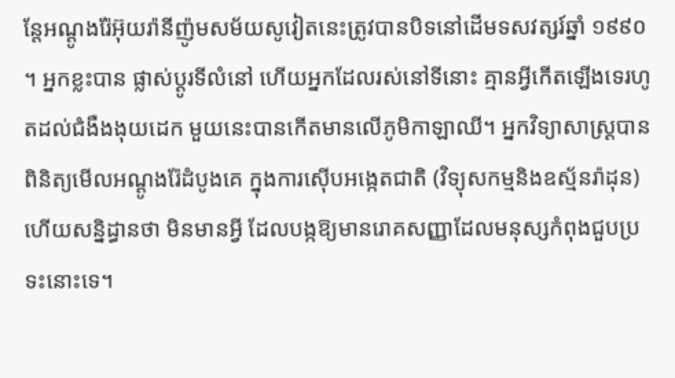ន្តែអណ្តូងរ៉ែអ៊ុយរ៉ានីញ៉ូមសម័យសូវៀតនេះត្រូវបានបិទនៅដើមទសវត្សរ៍ឆ្នាំ ១៩៩០ ។ អ្នកខ្លះបាន ផ្លាស់ប្តូរទីលំនៅ ហើយអ្នកដែលរស់នៅទីនេាះ គ្មានអ្វីកើតឡើងទេរហូតដល់ជំងឺងងុយដេក មួយនេះបានកើតមានលើភូមិកាឡាឈី។ អ្នកវិទ្យាសាស្ត្របានពិនិត្យមើលអណ្តូងរ៉ែដំបូងគេ ក្នុងការស៊ើបអង្កេតជាតិ (វិទ្យុសកម្មនិងឧស្ម័នរ៉ាដុន) ហើយសន្និដ្ធានថា មិនមានអ្វី ដែលបង្កឱ្យមានរោគសញ្ញាដែលមនុស្សកំពុងជួបប្រទះនោះទេ។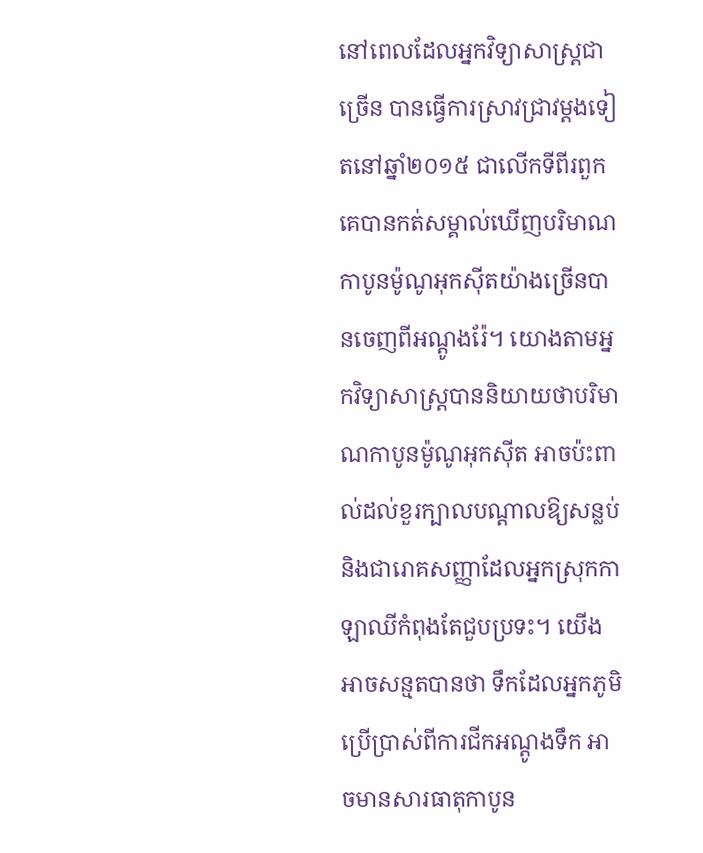នៅពេលដែលអ្នកវិទ្យាសាស្ត្រជាច្រើន បានធ្វើការស្រាវជ្រាវម្តងទៀតនៅឆ្នាំ២០១៥ ជាលើកទីពីរពួកគេបានកត់សម្គាល់ឃើញបរិមាណកាបូនម៉ូណូអុកស៊ីតយ៉ាងច្រើនបានចេញពីអណ្តូងរ៉ែ។ យោងតាមអ្នកវិទ្យាសាស្ត្របាននិយាយថាបរិមាណកាបូនម៉ូណូអុកស៊ីត អាចប៉ះពាល់ដល់ខួរក្បាលបណ្តាលឱ្យសន្លប់និងជារោគសញ្ញាដែលអ្នកស្រុកកាឡាឈីកំពុងតែជួបប្រទះ។ យើងអាចសន្មតបានថា ទឹកដែលអ្នកភូមិប្រើប្រាស់ពីការជីកអណ្តូងទឹក អាចមានសារធាតុកាបូន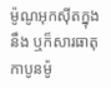ម៉ូណូអុកស៊ីតក្នុងនឹង ឬក៏សារធាតុកាបូនម៉ូ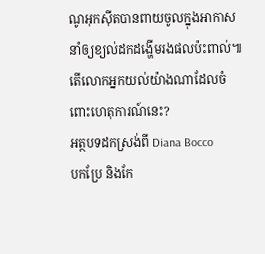ណូអុកស៊ីតបានពាយចូលក្នុងអាកាស នាំឲ្យខ្យល់ដកដង្ហើមរងផលប៉ះពាល់៕
តើលោកអ្នកយល់យ៉ាងណាដែលចំពោះហេតុការណ៍នេះ?
អត្ថបទដកស្រង់ពី Diana Bocco
បកប្រែ និងកែ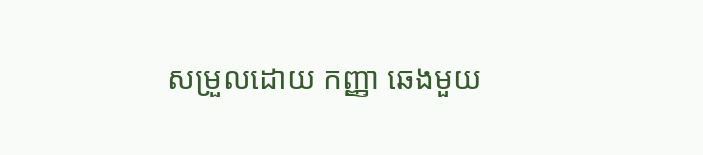សម្រួលដោយ កញ្ញា ឆេងមួយ